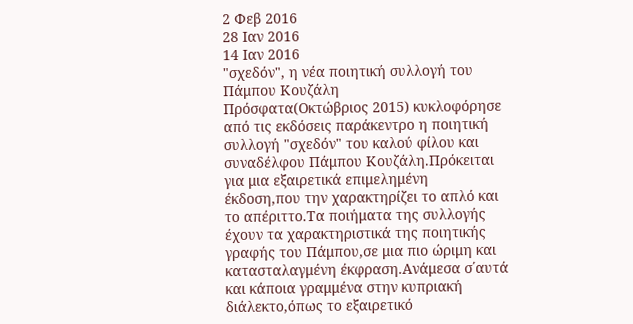2 Φεβ 2016
28 Ιαν 2016
14 Ιαν 2016
"σχεδόν", η νέα ποιητική συλλογή του Πάμπου Κουζάλη
Πρόσφατα(Οκτώβριος 2015) κυκλοφόρησε από τις εκδόσεις παράκεντρο η ποιητική συλλογή "σχεδόν" του καλού φίλου και συναδέλφου Πάμπου Κουζάλη.Πρόκειται για μια εξαιρετικά επιμελημένη έκδοση,που την χαρακτηρίζει το απλό και το απέριττο.Τα ποιήματα της συλλογής έχουν τα χαρακτηριστικά της ποιητικής γραφής του Πάμπου,σε μια πιο ώριμη και κατασταλαγμένη έκφραση.Ανάμεσα σ΄αυτά και κάποια γραμμένα στην κυπριακή διάλεκτο,όπως το εξαιρετικό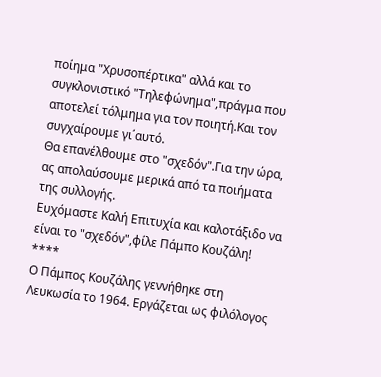ποίημα "Χρυσοπέρτικα" αλλά και το συγκλονιστικό "Τηλεφώνημα",πράγμα που αποτελεί τόλμημα για τον ποιητή.Και τον συγχαίρουμε γι΄αυτό.
Θα επανέλθουμε στο "σχεδόν".Για την ώρα, ας απολαύσουμε μερικά από τα ποιήματα της συλλογής.
Ευχόμαστε Καλή Επιτυχία και καλοτάξιδο να είναι το "σχεδόν",φίλε Πάμπο Κουζάλη!
****
Ο Πάμπος Κουζάλης γεννήθηκε στη Λευκωσία το 1964. Εργάζεται ως φιλόλογος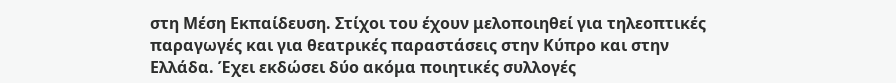στη Μέση Εκπαίδευση. Στίχοι του έχουν μελοποιηθεί για τηλεοπτικές παραγωγές και για θεατρικές παραστάσεις στην Κύπρο και στην Ελλάδα. Έχει εκδώσει δύο ακόμα ποιητικές συλλογές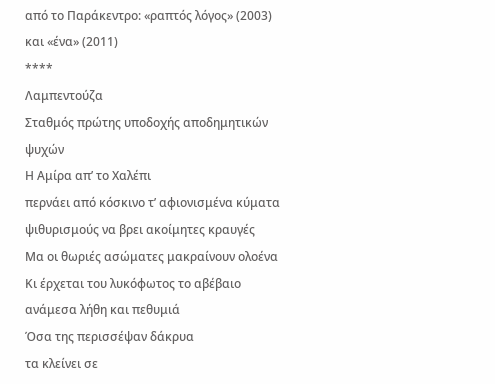από το Παράκεντρο: «ραπτός λόγος» (2003) και «ένα» (2011)
****
Λαμπεντούζα
Σταθμός πρώτης υποδοχής αποδημητικών ψυχών
Η Αμίρα απ’ το Χαλέπι
περνάει από κόσκινο τ’ αφιονισμένα κύματα
ψιθυρισμούς να βρει ακοίμητες κραυγές
Μα οι θωριές ασώματες μακραίνουν ολοένα
Κι έρχεται του λυκόφωτος το αβέβαιο
ανάμεσα λήθη και πεθυμιά
Όσα της περισσέψαν δάκρυα
τα κλείνει σε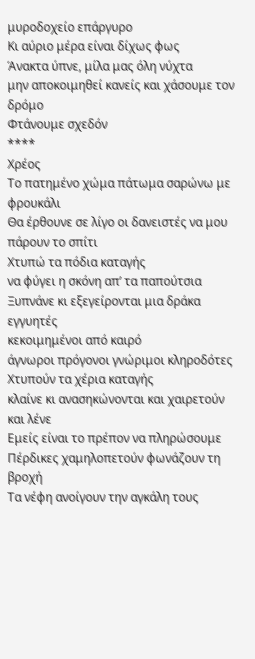μυροδοχείο επάργυρο
Κι αύριο μέρα είναι δίχως φως
Άνακτα ύπνε, μίλα μας όλη νύχτα
μην αποκοιμηθεί κανείς και χάσουμε τον δρόμο
Φτάνουμε σχεδόν
****
Χρέος
Το πατημένο χώμα πάτωμα σαρώνω με φρουκάλι
Θα έρθουνε σε λίγο οι δανειστές να μου πάρουν το σπίτι
Χτυπώ τα πόδια καταγής
να φύγει η σκόνη απ’ τα παπούτσια
Ξυπνάνε κι εξεγείρονται μια δράκα εγγυητές
κεκοιμημένοι από καιρό
άγνωροι πρόγονοι γνώριμοι κληροδότες
Χτυπούν τα χέρια καταγής
κλαίνε κι ανασηκώνονται και χαιρετούν και λένε
Εμείς είναι το πρέπον να πληρώσουμε
Πέρδικες χαμηλοπετούν φωνάζουν τη βροχή
Τα νέφη ανοίγουν την αγκάλη τους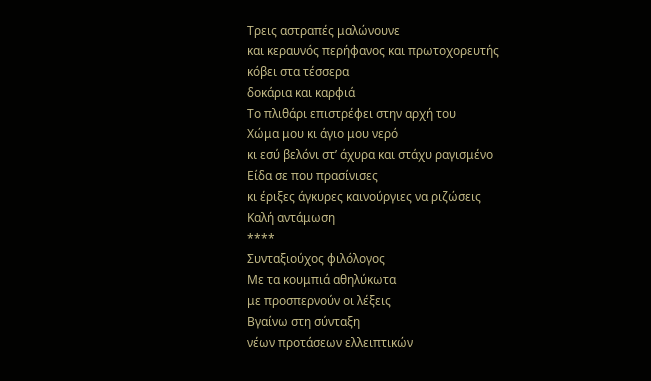Τρεις αστραπές μαλώνουνε
και κεραυνός περήφανος και πρωτοχορευτής
κόβει στα τέσσερα
δοκάρια και καρφιά
Το πλιθάρι επιστρέφει στην αρχή του
Χώμα μου κι άγιο μου νερό
κι εσύ βελόνι στ’ άχυρα και στάχυ ραγισμένο
Είδα σε που πρασίνισες
κι έριξες άγκυρες καινούργιες να ριζώσεις
Καλή αντάμωση
****
Συνταξιούχος φιλόλογος
Mε τα κουμπιά αθηλύκωτα
με προσπερνούν οι λέξεις
Βγαίνω στη σύνταξη
νέων προτάσεων ελλειπτικών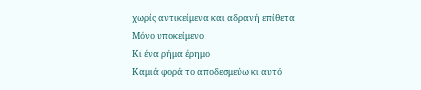χωρίς αντικείμενα και αδρανή επίθετα
Μόνο υποκείμενο
Κι ένα ρήμα έρημο
Καμιά φορά το αποδεσμεύω κι αυτό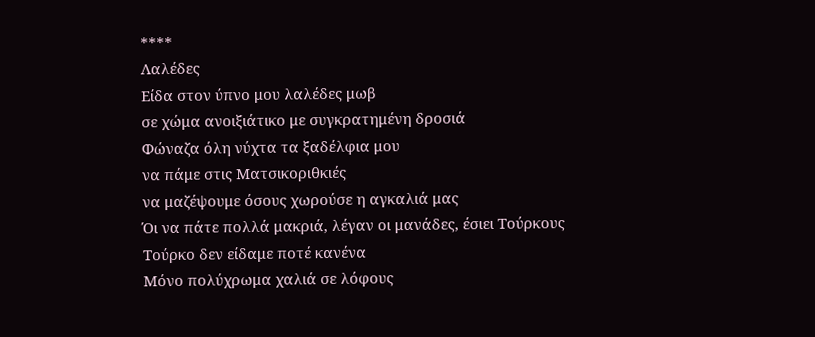****
Λαλέδες
Είδα στον ύπνο μου λαλέδες μωβ
σε χώμα ανοιξιάτικο με συγκρατημένη δροσιά
Φώναζα όλη νύχτα τα ξαδέλφια μου
να πάμε στις Ματσικοριθκιές
να μαζέψουμε όσους χωρούσε η αγκαλιά μας
Όι να πάτε πολλά μακριά, λέγαν οι μανάδες, έσιει Τούρκους
Τούρκο δεν είδαμε ποτέ κανένα
Μόνο πολύχρωμα χαλιά σε λόφους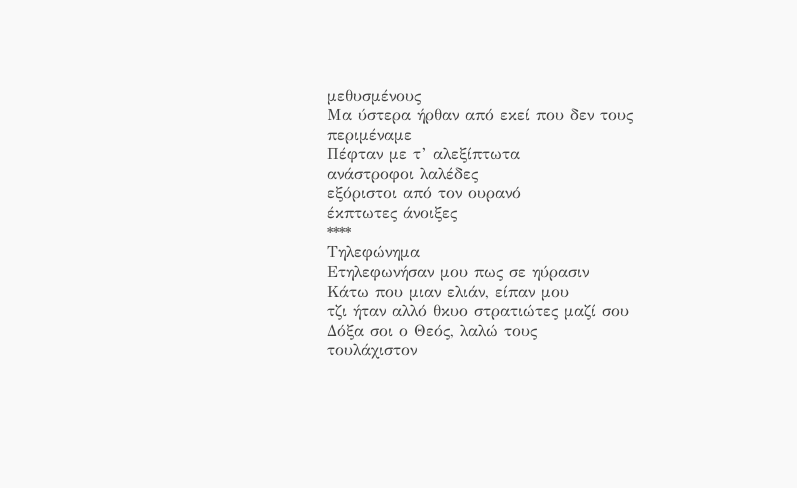μεθυσμένους
Μα ύστερα ήρθαν από εκεί που δεν τους περιμέναμε
Πέφταν με τ’ αλεξίπτωτα
ανάστροφοι λαλέδες
εξόριστοι από τον ουρανό
έκπτωτες άνοιξες
****
Τηλεφώνημα
Ετηλεφωνήσαν μου πως σε ηύρασιν
Κάτω που μιαν ελιάν, είπαν μου
τζι ήταν αλλό θκυο στρατιώτες μαζί σου
Δόξα σοι ο Θεός, λαλώ τους
τουλάχιστον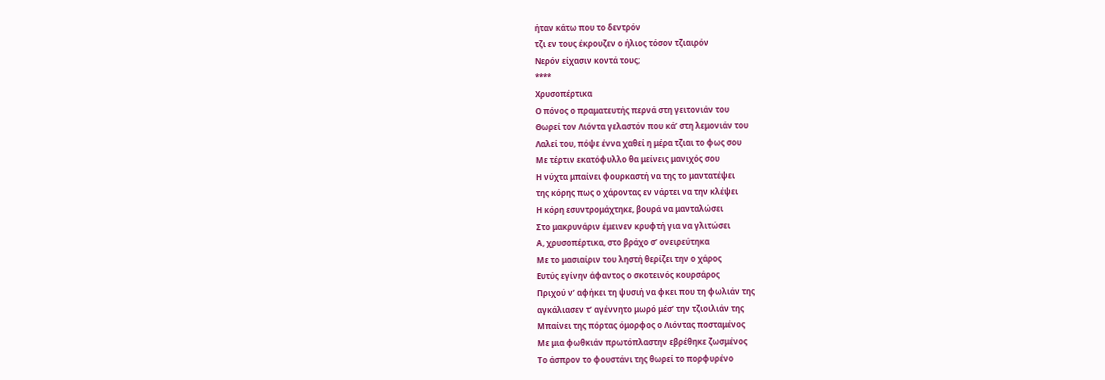ήταν κάτω που το δεντρόν
τζι εν τους έκρουζεν ο ήλιος τόσον τζιαιρόν
Νερόν είχασιν κοντά τους;
****
Χρυσοπέρτικα
Ο πόνος ο πραματευτής περνά στη γειτονιάν του
Θωρεί τον Λιόντα γελαστόν που κά’ στη λεμονιάν του
Λαλεί του, πόψε έννα χαθεί η μέρα τζιαι το φως σου
Με τέρτιν εκατόφυλλο θα μείνεις μανιχός σου
Η νύχτα μπαίνει φουρκαστή να της το μαντατέψει
της κόρης πως ο χάροντας εν νάρτει να την κλέψει
Η κόρη εσυντρομάχτηκε, βουρά να μανταλώσει
Στο μακρυνάριν έμεινεν κρυφτή για να γλιτώσει
Α, χρυσοπέρτικα, στο βράχο σ’ ονειρεύτηκα
Με το μασιαίριν του ληστή θερίζει την ο χάρος
Ευτύς εγίνην άφαντος ο σκοτεινός κουρσάρος
Πριχού ν’ αφήκει τη ψυσιή να φκει που τη φωλιάν της
αγκάλιασεν τ’ αγέννητο μωρό μέσ’ την τζιοιλιάν της
Μπαίνει της πόρτας όμορφος ο Λιόντας ποσταμένος
Με μια φωθκιάν πρωτόπλαστην εβρέθηκε ζωσμένος
Το άσπρον το φουστάνι της θωρεί το πορφυρένο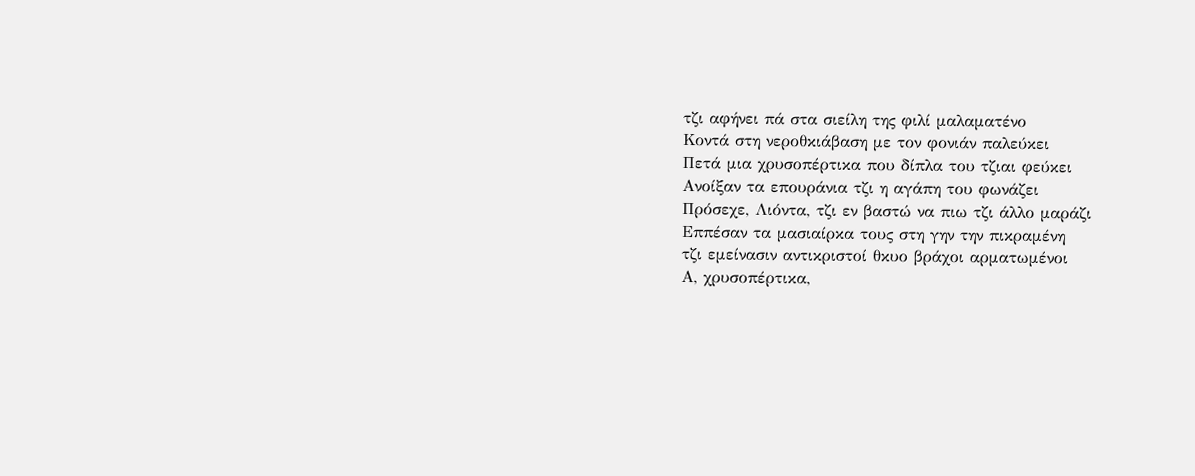τζι αφήνει πά στα σιείλη της φιλί μαλαματένο
Κοντά στη νεροθκιάβαση με τον φονιάν παλεύκει
Πετά μια χρυσοπέρτικα που δίπλα του τζιαι φεύκει
Ανοίξαν τα επουράνια τζι η αγάπη του φωνάζει
Πρόσεχε, Λιόντα, τζι εν βαστώ να πιω τζι άλλο μαράζι
Εππέσαν τα μασιαίρκα τους στη γην την πικραμένη
τζι εμείνασιν αντικριστοί θκυο βράχοι αρματωμένοι
Α, χρυσοπέρτικα,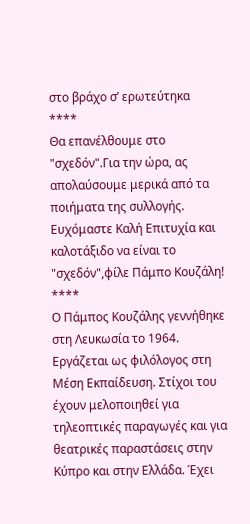στο βράχο σ’ ερωτεύτηκα
****
Θα επανέλθουμε στο "σχεδόν".Για την ώρα, ας απολαύσουμε μερικά από τα ποιήματα της συλλογής.
Ευχόμαστε Καλή Επιτυχία και καλοτάξιδο να είναι το "σχεδόν",φίλε Πάμπο Κουζάλη!
****
Ο Πάμπος Κουζάλης γεννήθηκε στη Λευκωσία το 1964. Εργάζεται ως φιλόλογος στη Μέση Εκπαίδευση. Στίχοι του έχουν μελοποιηθεί για τηλεοπτικές παραγωγές και για θεατρικές παραστάσεις στην Κύπρο και στην Ελλάδα. Έχει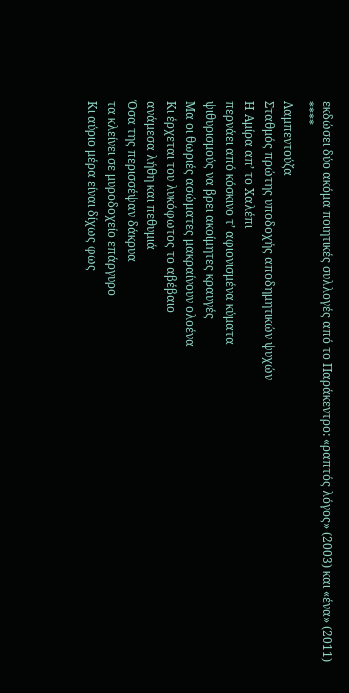εκδώσει δύο ακόμα ποιητικές συλλογές από το Παράκεντρο: «ραπτός λόγος» (2003) και «ένα» (2011)
****
Λαμπεντούζα
Σταθμός πρώτης υποδοχής αποδημητικών ψυχών
Η Αμίρα απ’ το Χαλέπι
περνάει από κόσκινο τ’ αφιονισμένα κύματα
ψιθυρισμούς να βρει ακοίμητες κραυγές
Μα οι θωριές ασώματες μακραίνουν ολοένα
Κι έρχεται του λυκόφωτος το αβέβαιο
ανάμεσα λήθη και πεθυμιά
Όσα της περισσέψαν δάκρυα
τα κλείνει σε μυροδοχείο επάργυρο
Κι αύριο μέρα είναι δίχως φως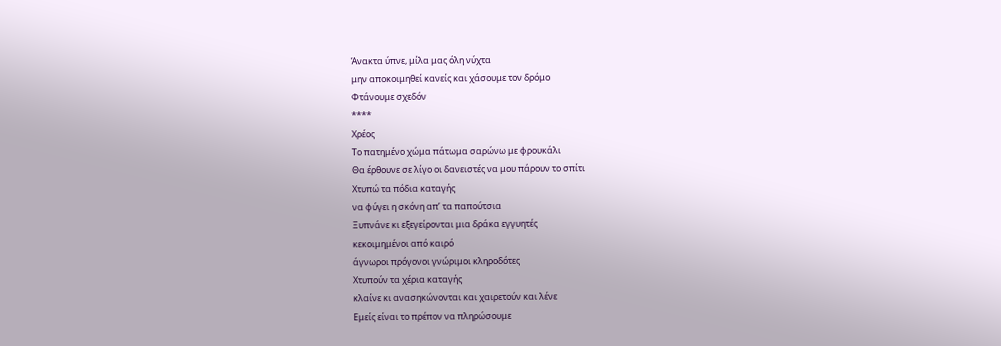Άνακτα ύπνε, μίλα μας όλη νύχτα
μην αποκοιμηθεί κανείς και χάσουμε τον δρόμο
Φτάνουμε σχεδόν
****
Χρέος
Το πατημένο χώμα πάτωμα σαρώνω με φρουκάλι
Θα έρθουνε σε λίγο οι δανειστές να μου πάρουν το σπίτι
Χτυπώ τα πόδια καταγής
να φύγει η σκόνη απ’ τα παπούτσια
Ξυπνάνε κι εξεγείρονται μια δράκα εγγυητές
κεκοιμημένοι από καιρό
άγνωροι πρόγονοι γνώριμοι κληροδότες
Χτυπούν τα χέρια καταγής
κλαίνε κι ανασηκώνονται και χαιρετούν και λένε
Εμείς είναι το πρέπον να πληρώσουμε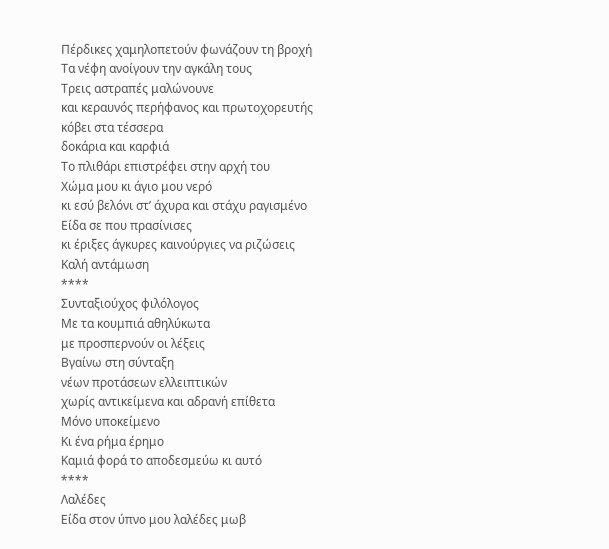Πέρδικες χαμηλοπετούν φωνάζουν τη βροχή
Τα νέφη ανοίγουν την αγκάλη τους
Τρεις αστραπές μαλώνουνε
και κεραυνός περήφανος και πρωτοχορευτής
κόβει στα τέσσερα
δοκάρια και καρφιά
Το πλιθάρι επιστρέφει στην αρχή του
Χώμα μου κι άγιο μου νερό
κι εσύ βελόνι στ’ άχυρα και στάχυ ραγισμένο
Είδα σε που πρασίνισες
κι έριξες άγκυρες καινούργιες να ριζώσεις
Καλή αντάμωση
****
Συνταξιούχος φιλόλογος
Mε τα κουμπιά αθηλύκωτα
με προσπερνούν οι λέξεις
Βγαίνω στη σύνταξη
νέων προτάσεων ελλειπτικών
χωρίς αντικείμενα και αδρανή επίθετα
Μόνο υποκείμενο
Κι ένα ρήμα έρημο
Καμιά φορά το αποδεσμεύω κι αυτό
****
Λαλέδες
Είδα στον ύπνο μου λαλέδες μωβ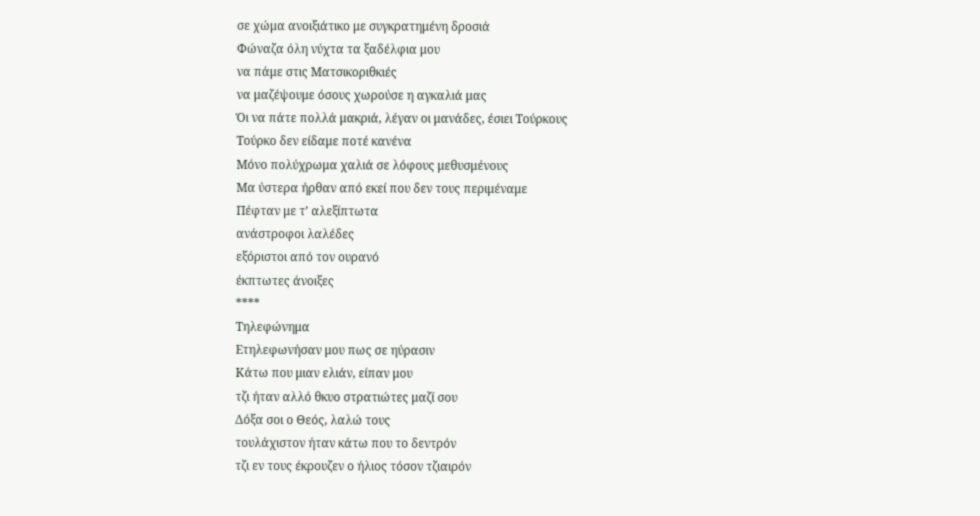σε χώμα ανοιξιάτικο με συγκρατημένη δροσιά
Φώναζα όλη νύχτα τα ξαδέλφια μου
να πάμε στις Ματσικοριθκιές
να μαζέψουμε όσους χωρούσε η αγκαλιά μας
Όι να πάτε πολλά μακριά, λέγαν οι μανάδες, έσιει Τούρκους
Τούρκο δεν είδαμε ποτέ κανένα
Μόνο πολύχρωμα χαλιά σε λόφους μεθυσμένους
Μα ύστερα ήρθαν από εκεί που δεν τους περιμέναμε
Πέφταν με τ’ αλεξίπτωτα
ανάστροφοι λαλέδες
εξόριστοι από τον ουρανό
έκπτωτες άνοιξες
****
Τηλεφώνημα
Ετηλεφωνήσαν μου πως σε ηύρασιν
Κάτω που μιαν ελιάν, είπαν μου
τζι ήταν αλλό θκυο στρατιώτες μαζί σου
Δόξα σοι ο Θεός, λαλώ τους
τουλάχιστον ήταν κάτω που το δεντρόν
τζι εν τους έκρουζεν ο ήλιος τόσον τζιαιρόν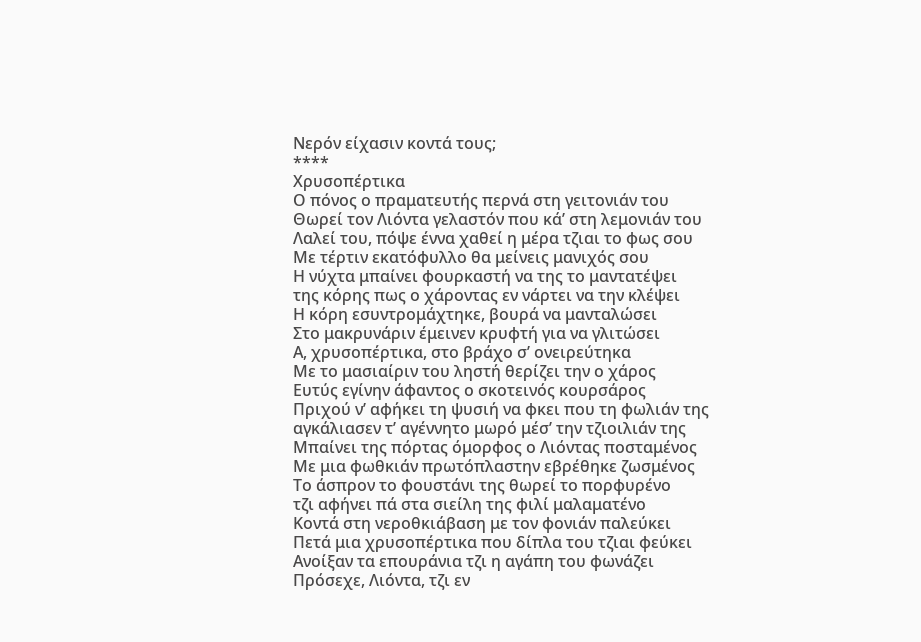Νερόν είχασιν κοντά τους;
****
Χρυσοπέρτικα
Ο πόνος ο πραματευτής περνά στη γειτονιάν του
Θωρεί τον Λιόντα γελαστόν που κά’ στη λεμονιάν του
Λαλεί του, πόψε έννα χαθεί η μέρα τζιαι το φως σου
Με τέρτιν εκατόφυλλο θα μείνεις μανιχός σου
Η νύχτα μπαίνει φουρκαστή να της το μαντατέψει
της κόρης πως ο χάροντας εν νάρτει να την κλέψει
Η κόρη εσυντρομάχτηκε, βουρά να μανταλώσει
Στο μακρυνάριν έμεινεν κρυφτή για να γλιτώσει
Α, χρυσοπέρτικα, στο βράχο σ’ ονειρεύτηκα
Με το μασιαίριν του ληστή θερίζει την ο χάρος
Ευτύς εγίνην άφαντος ο σκοτεινός κουρσάρος
Πριχού ν’ αφήκει τη ψυσιή να φκει που τη φωλιάν της
αγκάλιασεν τ’ αγέννητο μωρό μέσ’ την τζιοιλιάν της
Μπαίνει της πόρτας όμορφος ο Λιόντας ποσταμένος
Με μια φωθκιάν πρωτόπλαστην εβρέθηκε ζωσμένος
Το άσπρον το φουστάνι της θωρεί το πορφυρένο
τζι αφήνει πά στα σιείλη της φιλί μαλαματένο
Κοντά στη νεροθκιάβαση με τον φονιάν παλεύκει
Πετά μια χρυσοπέρτικα που δίπλα του τζιαι φεύκει
Ανοίξαν τα επουράνια τζι η αγάπη του φωνάζει
Πρόσεχε, Λιόντα, τζι εν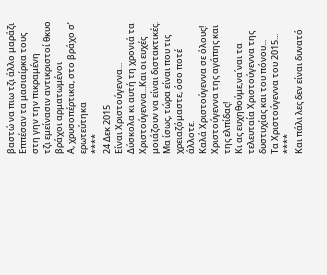βαστώ να πιω τζι άλλο μαράζι
Εππέσαν τα μασιαίρκα τους στη γην την πικραμένη
τζι εμείνασιν αντικριστοί θκυο βράχοι αρματωμένοι
Α, χρυσοπέρτικα, στο βράχο σ’ ερωτεύτηκα
****
24 Δεκ 2015
Είναι Χριστούγεννα...
Δύσκολα κι αυτή τη χρονιά τα Χριστούγεννα...Και οι ευχές μοιάζουν να είναι διστακτικές.
Μα ίσως, τώρα είναι που τις χρειαζόμαστε, όσο ποτέ άλλοτε.
Καλά Χριστούγεννα σε όλους!
Χριστούγεννα της αγάπης και της ελπίδας!
Κι ας ευχηθούμε,να΄ναι τα τελευταία Χριστούγεννα της δυστυχίας και του πόνου...
Τα Χριστούγεννα του 2015...
****
Και πάλι λες δεν είναι δυνατό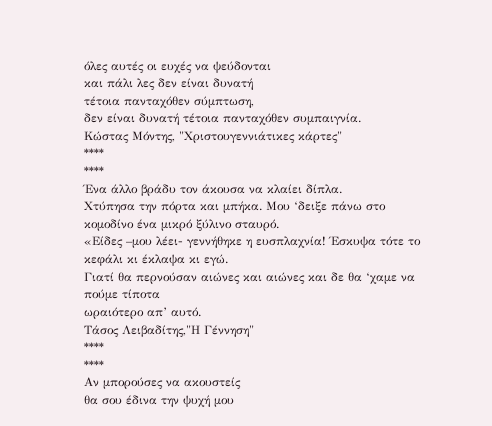όλες αυτές οι ευχές να ψεύδονται
και πάλι λες δεν είναι δυνατή
τέτοια πανταχόθεν σύμπτωση,
δεν είναι δυνατή τέτοια πανταχόθεν συμπαιγνία.
Κώστας Μόντης, "Χριστουγεννιάτικες κάρτες"
****
****
Ένα άλλο βράδυ τον άκουσα να κλαίει δίπλα.
Χτύπησα την πόρτα και μπήκα. Μου ‘δειξε πάνω στο κομοδίνο ένα μικρό ξύλινο σταυρό.
«Είδες –μου λέει- γεννήθηκε η ευσπλαχνία! Έσκυψα τότε το κεφάλι κι έκλαψα κι εγώ.
Γιατί θα περνούσαν αιώνες και αιώνες και δε θα ‘χαμε να πούμε τίποτα
ωραιότερο απ’ αυτό.
Τάσος Λειβαδίτης,"Η Γέννηση"
****
****
Αν μπορούσες να ακουστείς
θα σου έδινα την ψυχή μου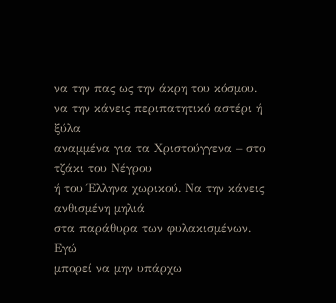να την πας ως την άκρη του κόσμου.
να την κάνεις περιπατητικό αστέρι ή ξύλα
αναμμένα για τα Χριστούγγενα – στο τζάκι του Νέγρου
ή του Έλληνα χωρικού. Να την κάνεις ανθισμένη μηλιά
στα παράθυρα των φυλακισμένων. Εγώ
μπορεί να μην υπάρχω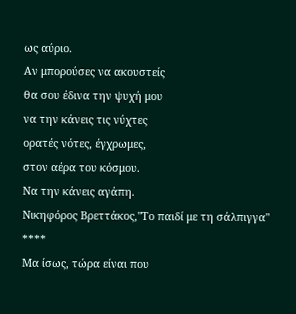ως αύριο.
Αν μπορούσες να ακουστείς
θα σου έδινα την ψυχή μου
να την κάνεις τις νύχτες
ορατές νότες, έγχρωμες,
στον αέρα του κόσμου.
Να την κάνεις αγάπη.
Νικηφόρος Βρεττάκος,"Το παιδί με τη σάλπιγγα"
****
Μα ίσως, τώρα είναι που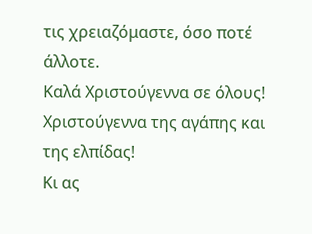τις χρειαζόμαστε, όσο ποτέ άλλοτε.
Καλά Χριστούγεννα σε όλους!
Χριστούγεννα της αγάπης και της ελπίδας!
Κι ας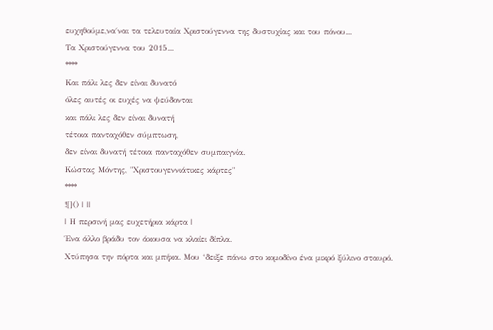ευχηθούμε,να΄ναι τα τελευταία Χριστούγεννα της δυστυχίας και του πόνου...
Τα Χριστούγεννα του 2015...
****
Και πάλι λες δεν είναι δυνατό
όλες αυτές οι ευχές να ψεύδονται
και πάλι λες δεν είναι δυνατή
τέτοια πανταχόθεν σύμπτωση,
δεν είναι δυνατή τέτοια πανταχόθεν συμπαιγνία.
Κώστας Μόντης, "Χριστουγεννιάτικες κάρτες"
****
![]() | ||
| Η περσινή μας ευχετήρια κάρτα |
Ένα άλλο βράδυ τον άκουσα να κλαίει δίπλα.
Χτύπησα την πόρτα και μπήκα. Μου ‘δειξε πάνω στο κομοδίνο ένα μικρό ξύλινο σταυρό.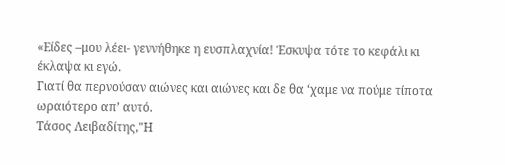«Είδες –μου λέει- γεννήθηκε η ευσπλαχνία! Έσκυψα τότε το κεφάλι κι έκλαψα κι εγώ.
Γιατί θα περνούσαν αιώνες και αιώνες και δε θα ‘χαμε να πούμε τίποτα
ωραιότερο απ’ αυτό.
Τάσος Λειβαδίτης,"Η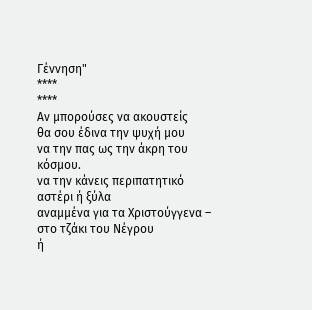Γέννηση"
****
****
Αν μπορούσες να ακουστείς
θα σου έδινα την ψυχή μου
να την πας ως την άκρη του κόσμου.
να την κάνεις περιπατητικό αστέρι ή ξύλα
αναμμένα για τα Χριστούγγενα – στο τζάκι του Νέγρου
ή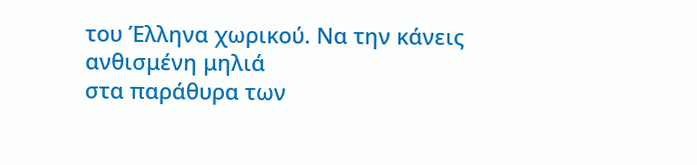του Έλληνα χωρικού. Να την κάνεις ανθισμένη μηλιά
στα παράθυρα των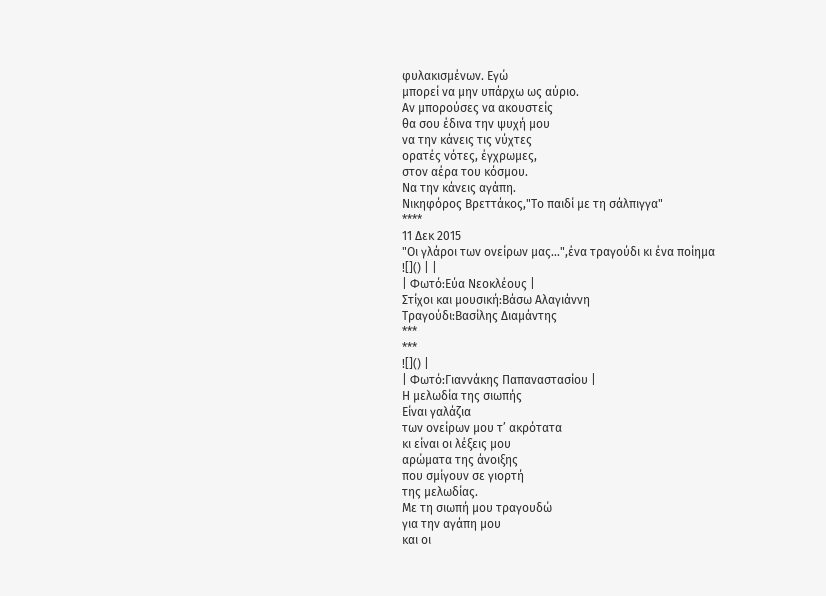φυλακισμένων. Εγώ
μπορεί να μην υπάρχω ως αύριο.
Αν μπορούσες να ακουστείς
θα σου έδινα την ψυχή μου
να την κάνεις τις νύχτες
ορατές νότες, έγχρωμες,
στον αέρα του κόσμου.
Να την κάνεις αγάπη.
Νικηφόρος Βρεττάκος,"Το παιδί με τη σάλπιγγα"
****
11 Δεκ 2015
"Οι γλάροι των ονείρων μας...",ένα τραγούδι κι ένα ποίημα
![]() | |
| Φωτό:Εύα Νεοκλέους |
Στίχοι και μουσική:Βάσω Αλαγιάννη
Τραγούδι:Βασίλης Διαμάντης
***
***
![]() |
| Φωτό:Γιαννάκης Παπαναστασίου |
Η μελωδία της σιωπής
Eίναι γαλάζια
των ονείρων μου τ’ ακρότατα
κι είναι οι λέξεις μου
αρώματα της άνοιξης
που σμίγουν σε γιορτή
της μελωδίας.
Με τη σιωπή μου τραγουδώ
για την αγάπη μου
και οι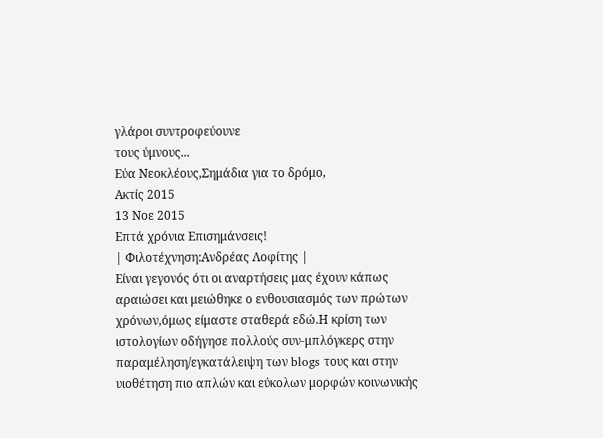γλάροι συντροφεύουνε
τους ύμνους...
Εύα Νεοκλέους,Σημάδια για το δρόμο,
Ακτίς 2015
13 Νοε 2015
Επτά χρόνια Επισημάνσεις!
| Φιλοτέχνηση:Ανδρέας Λοφίτης |
Είναι γεγονός ότι οι αναρτήσεις μας έχουν κάπως αραιώσει και μειώθηκε ο ενθουσιασμός των πρώτων χρόνων,όμως είμαστε σταθερά εδώ.Η κρίση των ιστολογίων οδήγησε πολλούς συν-μπλόγκερς στην παραμέληση/εγκατάλειψη των blogs τους και στην υιοθέτηση πιο απλών και εύκολων μορφών κοινωνικής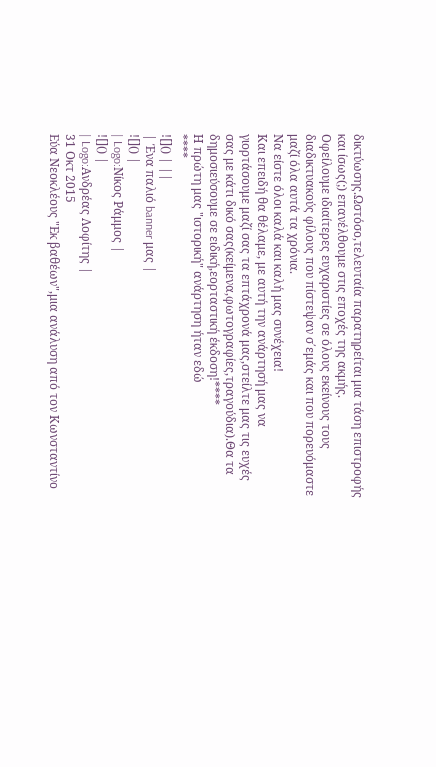δικτύωσης.Ωστόσο,τελευταία παρατηρείται μια τάση επιστροφής και ίσως(;) επανέλθουμε στις εποχές της ακμής.
Οφείλουμε ιδιαίτερες ευχαριστίες σε όλους εκείνους τους διαδικτυακούς φίλους που πίστεψαν σ΄εμάς και που πορευόμαστε μαζί όλα αυτά τα χρόνια.
Να είστε όλοι καλά και καλή μας συνέχεια!
Και επειδή θα θέλαμε, με αυτή την ανάρτησή μας να γιορτάσουμε μαζί σας τα επτάχρονά μας,στείλτε μας τις ευχές σας με κάτι δικό σας(κείμενα,φωτογραφίες,τραγούδια).Θα τα δημοσιεύσουμε σε ειδική,εορταστική έκδοση!****
Η πρώτη μας "ιστορική" ανάρτηση ήταν εδώ
****
![]() | ||
| Ένα παλιό banner μας |
![]() |
| Logo:Νίκος Ράμμος |
![]() |
| Logo:Ανδρέας Λοφίτης |
31 Οκτ 2015
Εύα Νεοκλέους "Εκ βαθέων",μια ανάλυση από τον Κωνσταντίνο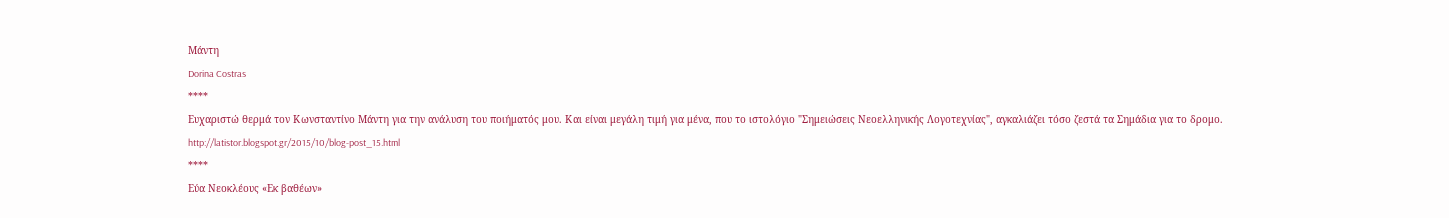Μάντη
Dorina Costras
****
Ευχαριστώ θερμά τον Κωνσταντίνο Μάντη για την ανάλυση του ποιήματός μου. Και είναι μεγάλη τιμή για μένα, που το ιστολόγιο "Σημειώσεις Νεοελληνικής Λογοτεχνίας", αγκαλιάζει τόσο ζεστά τα Σημάδια για το δρομο.
http://latistor.blogspot.gr/2015/10/blog-post_15.html
****
Εύα Νεοκλέους «Εκ βαθέων»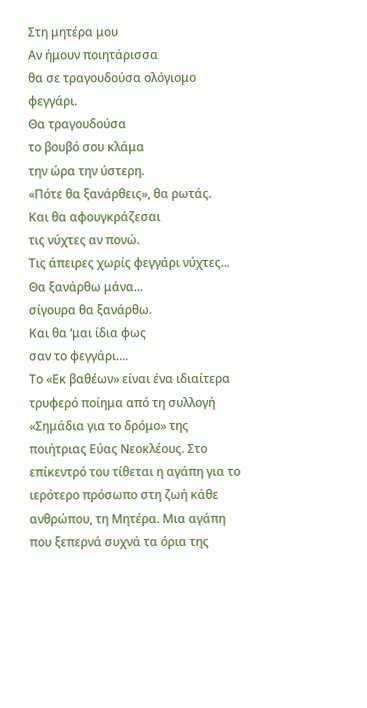Στη μητέρα μου
Αν ήμουν ποιητάρισσα
θα σε τραγουδούσα ολόγιομο φεγγάρι.
Θα τραγουδούσα
το βουβό σου κλάμα
την ώρα την ύστερη.
«Πότε θα ξανάρθεις», θα ρωτάς.
Και θα αφουγκράζεσαι
τις νύχτες αν πονώ.
Τις άπειρες χωρίς φεγγάρι νύχτες...
Θα ξανάρθω μάνα...
σίγουρα θα ξανάρθω.
Και θα ‘μαι ίδια φως
σαν το φεγγάρι....
Το «Εκ βαθέων» είναι ένα ιδιαίτερα τρυφερό ποίημα από τη συλλογή «Σημάδια για το δρόμο» της ποιήτριας Εύας Νεοκλέους. Στο επίκεντρό του τίθεται η αγάπη για το ιερότερο πρόσωπο στη ζωή κάθε ανθρώπου, τη Μητέρα. Μια αγάπη που ξεπερνά συχνά τα όρια της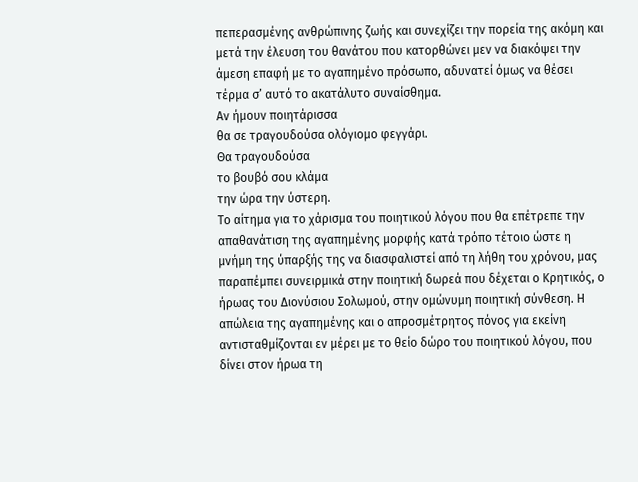πεπερασμένης ανθρώπινης ζωής και συνεχίζει την πορεία της ακόμη και μετά την έλευση του θανάτου που κατορθώνει μεν να διακόψει την άμεση επαφή με το αγαπημένο πρόσωπο, αδυνατεί όμως να θέσει τέρμα σ’ αυτό το ακατάλυτο συναίσθημα.
Αν ήμουν ποιητάρισσα
θα σε τραγουδούσα ολόγιομο φεγγάρι.
Θα τραγουδούσα
το βουβό σου κλάμα
την ώρα την ύστερη.
Το αίτημα για το χάρισμα του ποιητικού λόγου που θα επέτρεπε την απαθανάτιση της αγαπημένης μορφής κατά τρόπο τέτοιο ώστε η μνήμη της ύπαρξής της να διασφαλιστεί από τη λήθη του χρόνου, μας παραπέμπει συνειρμικά στην ποιητική δωρεά που δέχεται ο Κρητικός, ο ήρωας του Διονύσιου Σολωμού, στην ομώνυμη ποιητική σύνθεση. Η απώλεια της αγαπημένης και ο απροσμέτρητος πόνος για εκείνη αντισταθμίζονται εν μέρει με το θείο δώρο του ποιητικού λόγου, που δίνει στον ήρωα τη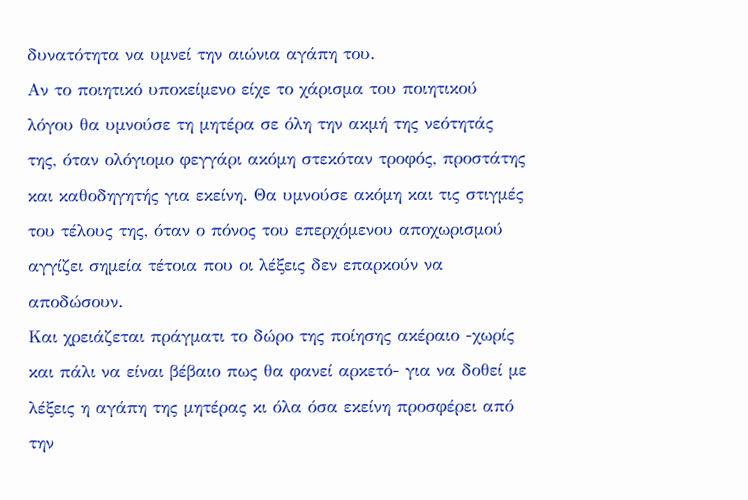δυνατότητα να υμνεί την αιώνια αγάπη του.
Αν το ποιητικό υποκείμενο είχε το χάρισμα του ποιητικού λόγου θα υμνούσε τη μητέρα σε όλη την ακμή της νεότητάς της, όταν ολόγιομο φεγγάρι ακόμη στεκόταν τροφός, προστάτης και καθοδηγητής για εκείνη. Θα υμνούσε ακόμη και τις στιγμές του τέλους της, όταν ο πόνος του επερχόμενου αποχωρισμού αγγίζει σημεία τέτοια που οι λέξεις δεν επαρκούν να αποδώσουν.
Και χρειάζεται πράγματι το δώρο της ποίησης ακέραιο -χωρίς και πάλι να είναι βέβαιο πως θα φανεί αρκετό- για να δοθεί με λέξεις η αγάπη της μητέρας κι όλα όσα εκείνη προσφέρει από την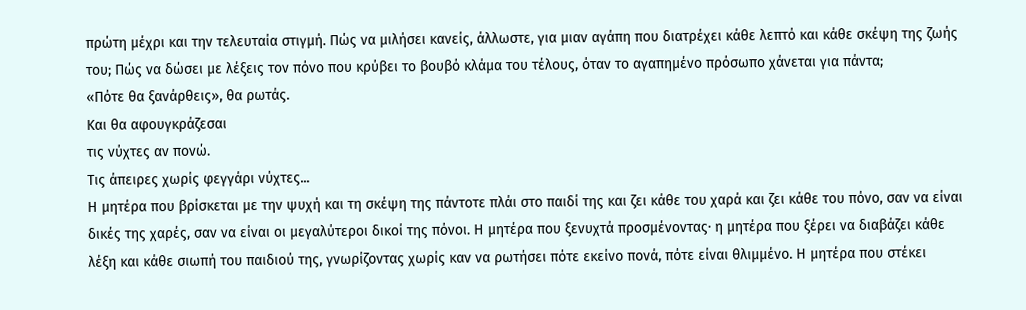πρώτη μέχρι και την τελευταία στιγμή. Πώς να μιλήσει κανείς, άλλωστε, για μιαν αγάπη που διατρέχει κάθε λεπτό και κάθε σκέψη της ζωής του; Πώς να δώσει με λέξεις τον πόνο που κρύβει το βουβό κλάμα του τέλους, όταν το αγαπημένο πρόσωπο χάνεται για πάντα;
«Πότε θα ξανάρθεις», θα ρωτάς.
Και θα αφουγκράζεσαι
τις νύχτες αν πονώ.
Τις άπειρες χωρίς φεγγάρι νύχτες...
Η μητέρα που βρίσκεται με την ψυχή και τη σκέψη της πάντοτε πλάι στο παιδί της και ζει κάθε του χαρά και ζει κάθε του πόνο, σαν να είναι δικές της χαρές, σαν να είναι οι μεγαλύτεροι δικοί της πόνοι. Η μητέρα που ξενυχτά προσμένοντας∙ η μητέρα που ξέρει να διαβάζει κάθε λέξη και κάθε σιωπή του παιδιού της, γνωρίζοντας χωρίς καν να ρωτήσει πότε εκείνο πονά, πότε είναι θλιμμένο. Η μητέρα που στέκει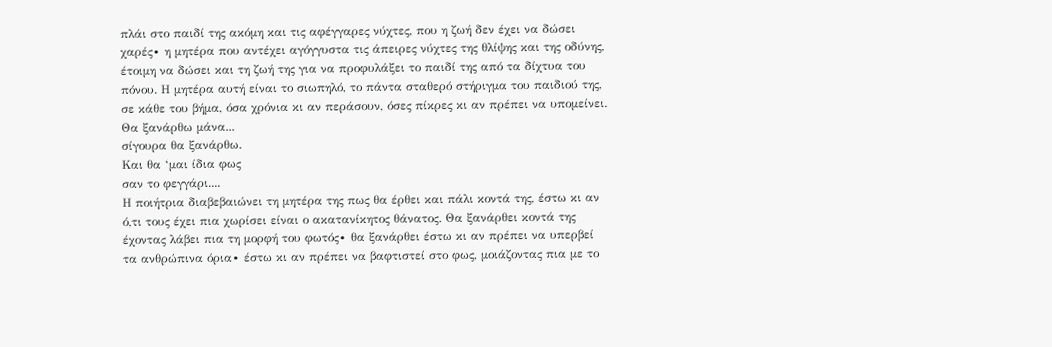πλάι στο παιδί της ακόμη και τις αφέγγαρες νύχτες, που η ζωή δεν έχει να δώσει χαρές∙ η μητέρα που αντέχει αγόγγυστα τις άπειρες νύχτες της θλίψης και της οδύνης, έτοιμη να δώσει και τη ζωή της για να προφυλάξει το παιδί της από τα δίχτυα του πόνου. Η μητέρα αυτή είναι το σιωπηλό, το πάντα σταθερό στήριγμα του παιδιού της, σε κάθε του βήμα, όσα χρόνια κι αν περάσουν, όσες πίκρες κι αν πρέπει να υπομείνει.
Θα ξανάρθω μάνα...
σίγουρα θα ξανάρθω.
Και θα ‘μαι ίδια φως
σαν το φεγγάρι....
Η ποιήτρια διαβεβαιώνει τη μητέρα της πως θα έρθει και πάλι κοντά της, έστω κι αν ό,τι τους έχει πια χωρίσει είναι ο ακατανίκητος θάνατος. Θα ξανάρθει κοντά της έχοντας λάβει πια τη μορφή του φωτός∙ θα ξανάρθει έστω κι αν πρέπει να υπερβεί τα ανθρώπινα όρια∙ έστω κι αν πρέπει να βαφτιστεί στο φως, μοιάζοντας πια με το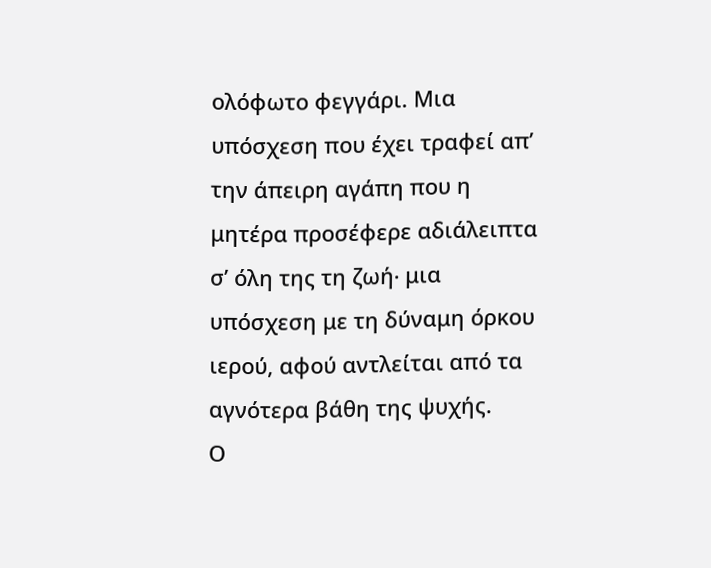ολόφωτο φεγγάρι. Μια υπόσχεση που έχει τραφεί απ’ την άπειρη αγάπη που η μητέρα προσέφερε αδιάλειπτα σ’ όλη της τη ζωή∙ μια υπόσχεση με τη δύναμη όρκου ιερού, αφού αντλείται από τα αγνότερα βάθη της ψυχής.
Ο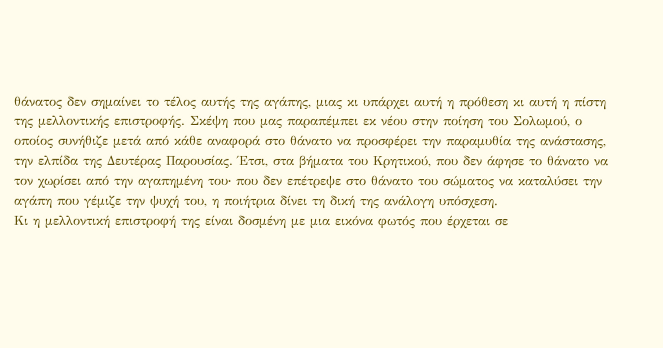θάνατος δεν σημαίνει το τέλος αυτής της αγάπης, μιας κι υπάρχει αυτή η πρόθεση κι αυτή η πίστη της μελλοντικής επιστροφής. Σκέψη που μας παραπέμπει εκ νέου στην ποίηση του Σολωμού, ο οποίος συνήθιζε μετά από κάθε αναφορά στο θάνατο να προσφέρει την παραμυθία της ανάστασης, την ελπίδα της Δευτέρας Παρουσίας. Έτσι, στα βήματα του Κρητικού, που δεν άφησε το θάνατο να τον χωρίσει από την αγαπημένη του∙ που δεν επέτρεψε στο θάνατο του σώματος να καταλύσει την αγάπη που γέμιζε την ψυχή του, η ποιήτρια δίνει τη δική της ανάλογη υπόσχεση.
Κι η μελλοντική επιστροφή της είναι δοσμένη με μια εικόνα φωτός που έρχεται σε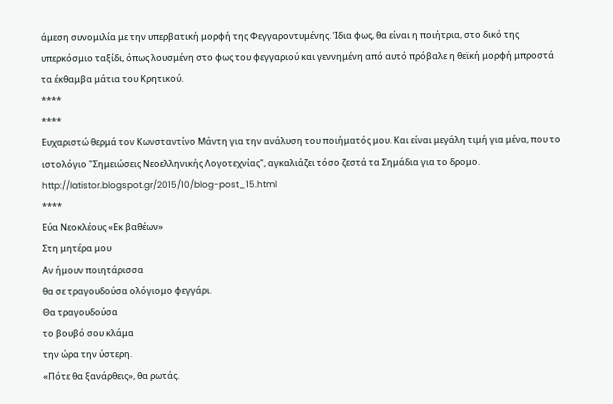άμεση συνομιλία με την υπερβατική μορφή της Φεγγαροντυμένης. Ίδια φως, θα είναι η ποιήτρια, στο δικό της υπερκόσμιο ταξίδι, όπως λουσμένη στο φως του φεγγαριού και γεννημένη από αυτό πρόβαλε η θεϊκή μορφή μπροστά τα έκθαμβα μάτια του Κρητικού.
****
****
Ευχαριστώ θερμά τον Κωνσταντίνο Μάντη για την ανάλυση του ποιήματός μου. Και είναι μεγάλη τιμή για μένα, που το ιστολόγιο "Σημειώσεις Νεοελληνικής Λογοτεχνίας", αγκαλιάζει τόσο ζεστά τα Σημάδια για το δρομο.
http://latistor.blogspot.gr/2015/10/blog-post_15.html
****
Εύα Νεοκλέους «Εκ βαθέων»
Στη μητέρα μου
Αν ήμουν ποιητάρισσα
θα σε τραγουδούσα ολόγιομο φεγγάρι.
Θα τραγουδούσα
το βουβό σου κλάμα
την ώρα την ύστερη.
«Πότε θα ξανάρθεις», θα ρωτάς.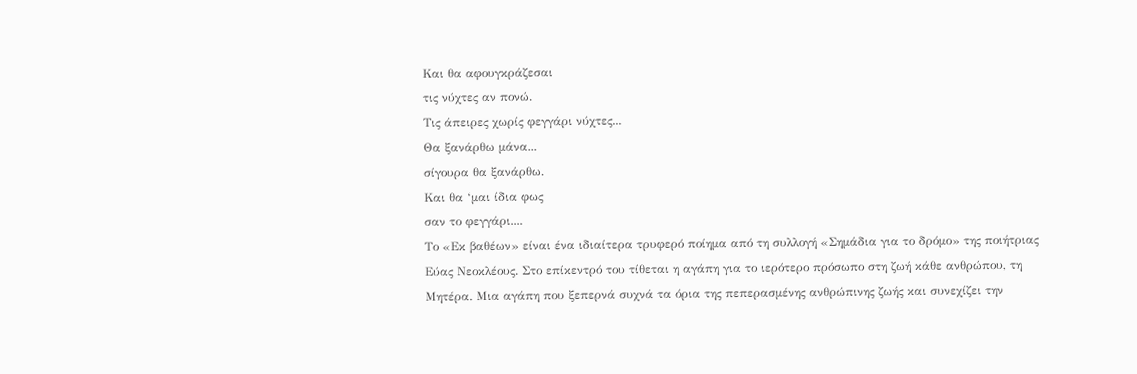Και θα αφουγκράζεσαι
τις νύχτες αν πονώ.
Τις άπειρες χωρίς φεγγάρι νύχτες...
Θα ξανάρθω μάνα...
σίγουρα θα ξανάρθω.
Και θα ‘μαι ίδια φως
σαν το φεγγάρι....
Το «Εκ βαθέων» είναι ένα ιδιαίτερα τρυφερό ποίημα από τη συλλογή «Σημάδια για το δρόμο» της ποιήτριας Εύας Νεοκλέους. Στο επίκεντρό του τίθεται η αγάπη για το ιερότερο πρόσωπο στη ζωή κάθε ανθρώπου, τη Μητέρα. Μια αγάπη που ξεπερνά συχνά τα όρια της πεπερασμένης ανθρώπινης ζωής και συνεχίζει την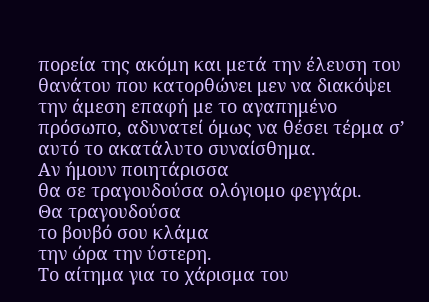πορεία της ακόμη και μετά την έλευση του θανάτου που κατορθώνει μεν να διακόψει την άμεση επαφή με το αγαπημένο πρόσωπο, αδυνατεί όμως να θέσει τέρμα σ’ αυτό το ακατάλυτο συναίσθημα.
Αν ήμουν ποιητάρισσα
θα σε τραγουδούσα ολόγιομο φεγγάρι.
Θα τραγουδούσα
το βουβό σου κλάμα
την ώρα την ύστερη.
Το αίτημα για το χάρισμα του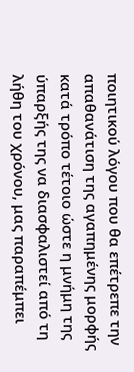ποιητικού λόγου που θα επέτρεπε την απαθανάτιση της αγαπημένης μορφής κατά τρόπο τέτοιο ώστε η μνήμη της ύπαρξής της να διασφαλιστεί από τη λήθη του χρόνου, μας παραπέμπει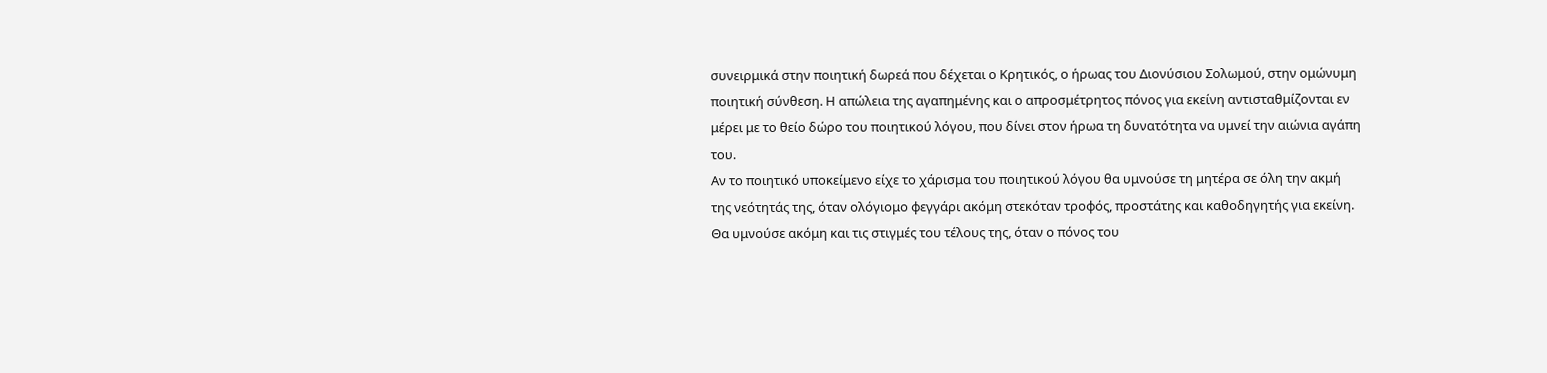συνειρμικά στην ποιητική δωρεά που δέχεται ο Κρητικός, ο ήρωας του Διονύσιου Σολωμού, στην ομώνυμη ποιητική σύνθεση. Η απώλεια της αγαπημένης και ο απροσμέτρητος πόνος για εκείνη αντισταθμίζονται εν μέρει με το θείο δώρο του ποιητικού λόγου, που δίνει στον ήρωα τη δυνατότητα να υμνεί την αιώνια αγάπη του.
Αν το ποιητικό υποκείμενο είχε το χάρισμα του ποιητικού λόγου θα υμνούσε τη μητέρα σε όλη την ακμή της νεότητάς της, όταν ολόγιομο φεγγάρι ακόμη στεκόταν τροφός, προστάτης και καθοδηγητής για εκείνη. Θα υμνούσε ακόμη και τις στιγμές του τέλους της, όταν ο πόνος του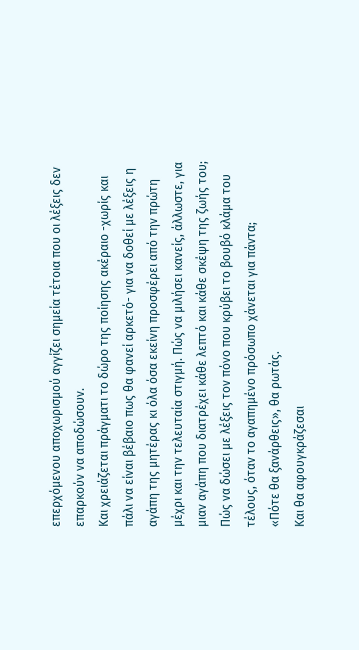επερχόμενου αποχωρισμού αγγίζει σημεία τέτοια που οι λέξεις δεν επαρκούν να αποδώσουν.
Και χρειάζεται πράγματι το δώρο της ποίησης ακέραιο -χωρίς και πάλι να είναι βέβαιο πως θα φανεί αρκετό- για να δοθεί με λέξεις η αγάπη της μητέρας κι όλα όσα εκείνη προσφέρει από την πρώτη μέχρι και την τελευταία στιγμή. Πώς να μιλήσει κανείς, άλλωστε, για μιαν αγάπη που διατρέχει κάθε λεπτό και κάθε σκέψη της ζωής του; Πώς να δώσει με λέξεις τον πόνο που κρύβει το βουβό κλάμα του τέλους, όταν το αγαπημένο πρόσωπο χάνεται για πάντα;
«Πότε θα ξανάρθεις», θα ρωτάς.
Και θα αφουγκράζεσαι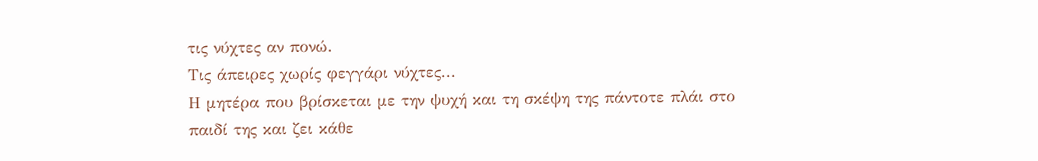τις νύχτες αν πονώ.
Τις άπειρες χωρίς φεγγάρι νύχτες...
Η μητέρα που βρίσκεται με την ψυχή και τη σκέψη της πάντοτε πλάι στο παιδί της και ζει κάθε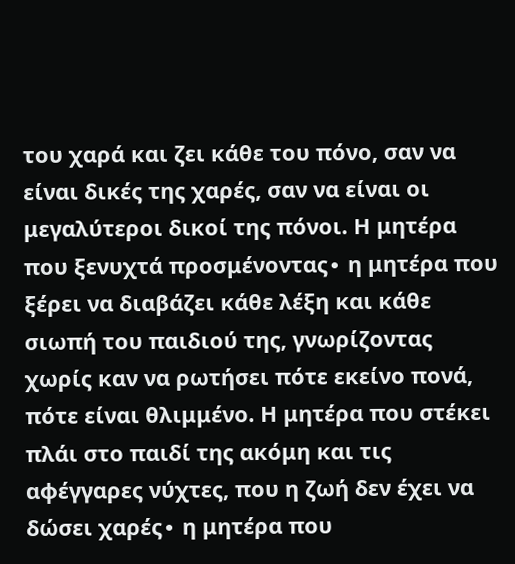του χαρά και ζει κάθε του πόνο, σαν να είναι δικές της χαρές, σαν να είναι οι μεγαλύτεροι δικοί της πόνοι. Η μητέρα που ξενυχτά προσμένοντας∙ η μητέρα που ξέρει να διαβάζει κάθε λέξη και κάθε σιωπή του παιδιού της, γνωρίζοντας χωρίς καν να ρωτήσει πότε εκείνο πονά, πότε είναι θλιμμένο. Η μητέρα που στέκει πλάι στο παιδί της ακόμη και τις αφέγγαρες νύχτες, που η ζωή δεν έχει να δώσει χαρές∙ η μητέρα που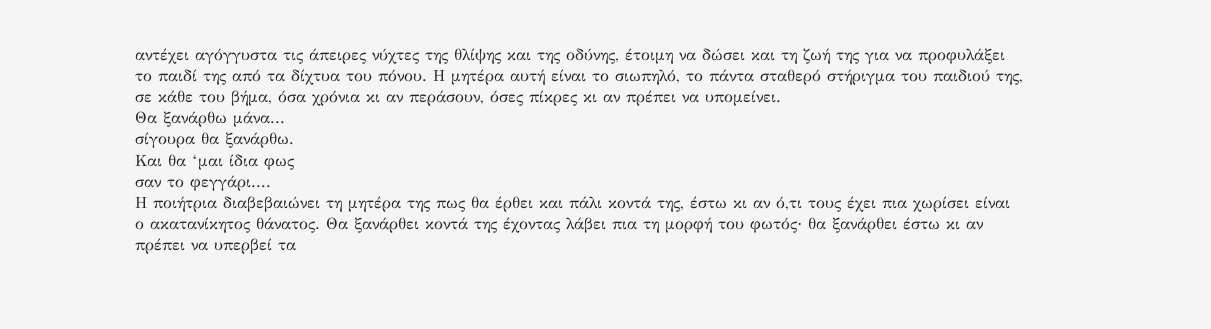αντέχει αγόγγυστα τις άπειρες νύχτες της θλίψης και της οδύνης, έτοιμη να δώσει και τη ζωή της για να προφυλάξει το παιδί της από τα δίχτυα του πόνου. Η μητέρα αυτή είναι το σιωπηλό, το πάντα σταθερό στήριγμα του παιδιού της, σε κάθε του βήμα, όσα χρόνια κι αν περάσουν, όσες πίκρες κι αν πρέπει να υπομείνει.
Θα ξανάρθω μάνα...
σίγουρα θα ξανάρθω.
Και θα ‘μαι ίδια φως
σαν το φεγγάρι....
Η ποιήτρια διαβεβαιώνει τη μητέρα της πως θα έρθει και πάλι κοντά της, έστω κι αν ό,τι τους έχει πια χωρίσει είναι ο ακατανίκητος θάνατος. Θα ξανάρθει κοντά της έχοντας λάβει πια τη μορφή του φωτός∙ θα ξανάρθει έστω κι αν πρέπει να υπερβεί τα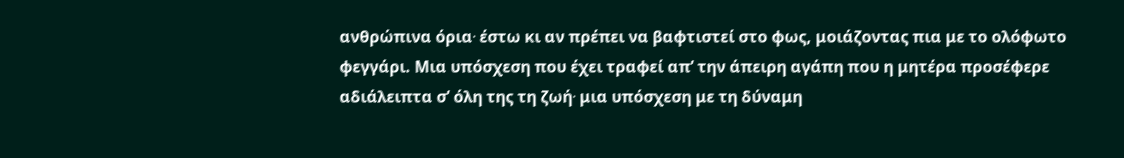ανθρώπινα όρια∙ έστω κι αν πρέπει να βαφτιστεί στο φως, μοιάζοντας πια με το ολόφωτο φεγγάρι. Μια υπόσχεση που έχει τραφεί απ’ την άπειρη αγάπη που η μητέρα προσέφερε αδιάλειπτα σ’ όλη της τη ζωή∙ μια υπόσχεση με τη δύναμη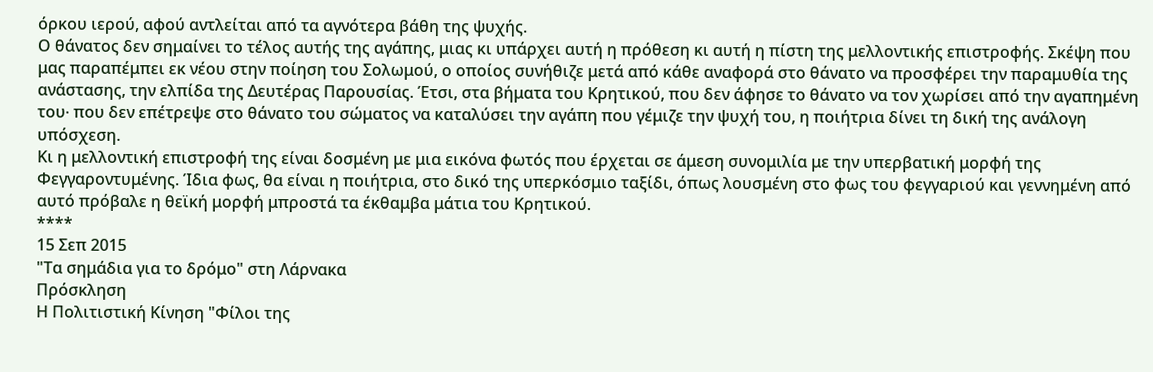όρκου ιερού, αφού αντλείται από τα αγνότερα βάθη της ψυχής.
Ο θάνατος δεν σημαίνει το τέλος αυτής της αγάπης, μιας κι υπάρχει αυτή η πρόθεση κι αυτή η πίστη της μελλοντικής επιστροφής. Σκέψη που μας παραπέμπει εκ νέου στην ποίηση του Σολωμού, ο οποίος συνήθιζε μετά από κάθε αναφορά στο θάνατο να προσφέρει την παραμυθία της ανάστασης, την ελπίδα της Δευτέρας Παρουσίας. Έτσι, στα βήματα του Κρητικού, που δεν άφησε το θάνατο να τον χωρίσει από την αγαπημένη του∙ που δεν επέτρεψε στο θάνατο του σώματος να καταλύσει την αγάπη που γέμιζε την ψυχή του, η ποιήτρια δίνει τη δική της ανάλογη υπόσχεση.
Κι η μελλοντική επιστροφή της είναι δοσμένη με μια εικόνα φωτός που έρχεται σε άμεση συνομιλία με την υπερβατική μορφή της Φεγγαροντυμένης. Ίδια φως, θα είναι η ποιήτρια, στο δικό της υπερκόσμιο ταξίδι, όπως λουσμένη στο φως του φεγγαριού και γεννημένη από αυτό πρόβαλε η θεϊκή μορφή μπροστά τα έκθαμβα μάτια του Κρητικού.
****
15 Σεπ 2015
"Τα σημάδια για το δρόμο" στη Λάρνακα
Πρόσκληση
Η Πολιτιστική Κίνηση "Φίλοι της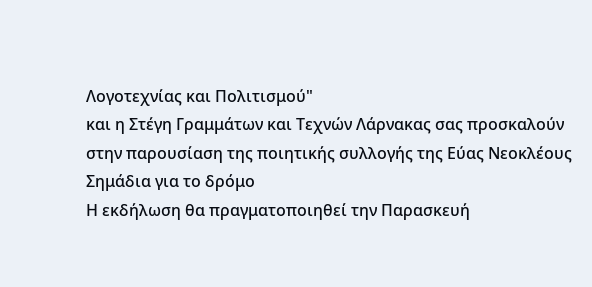Λογοτεχνίας και Πολιτισμού"
και η Στέγη Γραμμάτων και Τεχνών Λάρνακας σας προσκαλούν στην παρουσίαση της ποιητικής συλλογής της Εύας Νεοκλέους
Σημάδια για το δρόμο
Η εκδήλωση θα πραγματοποιηθεί την Παρασκευή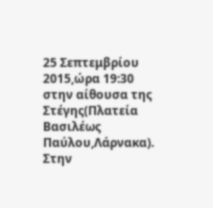25 Σεπτεμβρίου 2015,ώρα 19:30
στην αίθουσα της Στέγης(Πλατεία Βασιλέως Παύλου,Λάρνακα).
Στην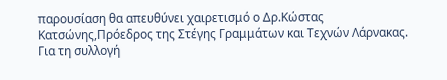παρουσίαση θα απευθύνει χαιρετισμό ο Δρ.Κώστας Κατσώνης,Πρόεδρος της Στέγης Γραμμάτων και Τεχνών Λάρνακας.
Για τη συλλογή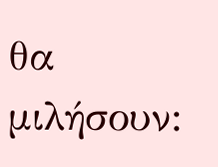θα μιλήσουν: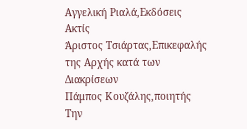Αγγελική Ριαλά,Εκδόσεις Ακτίς
Άριστος Τσιάρτας,Επικεφαλής της Αρχής κατά των Διακρίσεων
Πάμπος Κουζάλης,ποιητής
Την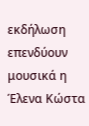εκδήλωση επενδύουν μουσικά η Έλενα Κώστα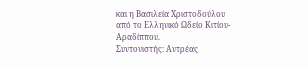και η Βασιλεία Χριστοδούλου από το Ελληνικό Ωδείο Κιτίου-Αραδίππου.
Συντονιστής: Αντρέας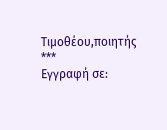Τιμοθέου,ποιητής
***
Εγγραφή σε: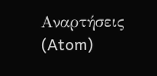Αναρτήσεις (Atom)